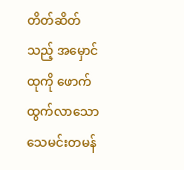တိတ်ဆိတ်သည့် အမှောင်ထုကို ဖောက်ထွက်လာသော သေမင်းတမန်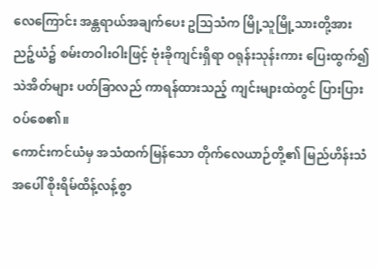လေကြောင်း အန္တရာယ်အချက်ပေး ဥသြသံက မြို့သူမြို့သားတို့အား ညဉ့်ယံ၌ စမ်းတဝါးဝါးဖြင့် ဗုံးခိုကျင်းရှိရာ ဝရုန်းသုန်းကား ပြေးထွက်၍ သဲအိတ်များ ပတ်ခြာလည် ကာရန်ထားသည့် ကျင်းများထဲတွင် ပြားပြားဝပ်စေ၏။
ကောင်းကင်ယံမှ အသံထက်မြန်သော တိုက်လေယာဉ်တို့၏ မြည်ဟိန်းသံအပေါ် စိုးရိမ်ထိန့်လန့်စွာ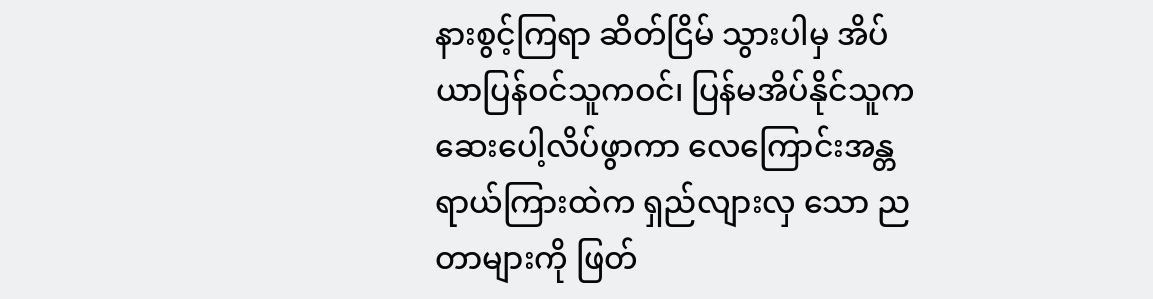နားစွင့်ကြရာ ဆိတ်ငြိမ် သွားပါမှ အိပ်ယာပြန်ဝင်သူကဝင်၊ ပြန်မအိပ်နိုင်သူက ဆေးပေါ့လိပ်ဖွာကာ လေကြောင်းအန္တရာယ်ကြားထဲက ရှည်လျားလှ သော ညတာများကို ဖြတ်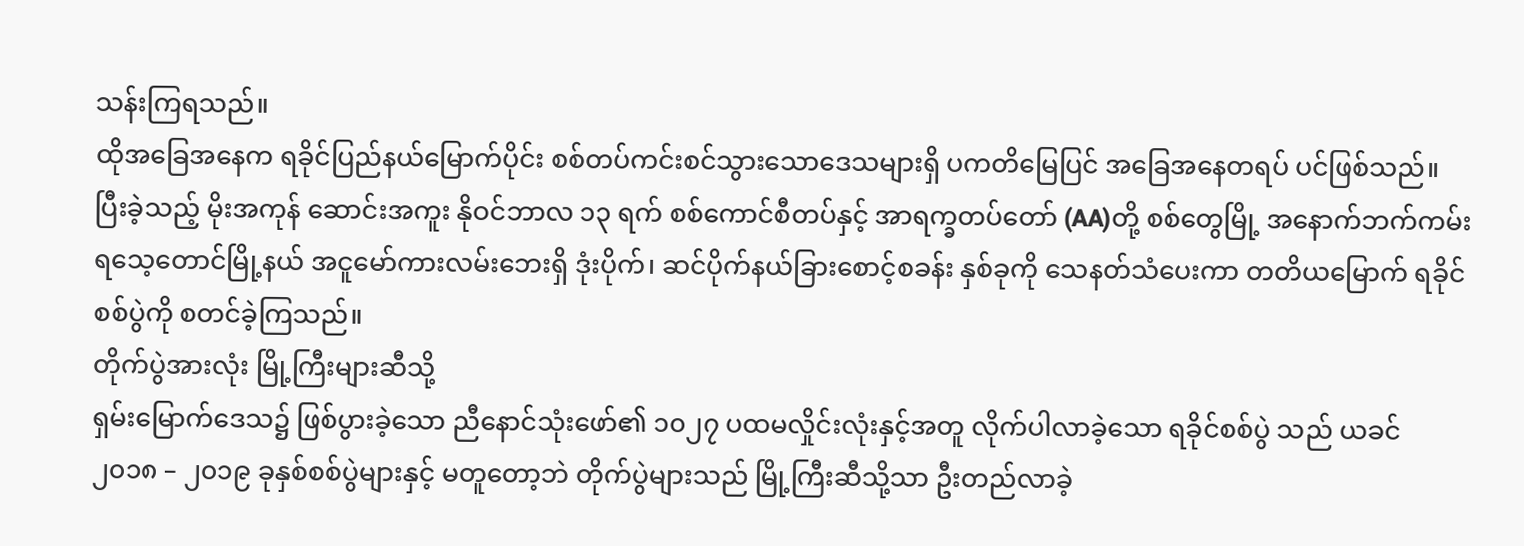သန်းကြရသည်။
ထိုအခြေအနေက ရခိုင်ပြည်နယ်မြောက်ပိုင်း စစ်တပ်ကင်းစင်သွားသောဒေသများရှိ ပကတိမြေပြင် အခြေအနေတရပ် ပင်ဖြစ်သည်။
ပြီးခဲ့သည့် မိုးအကုန် ဆောင်းအကူး နိုဝင်ဘာလ ၁၃ ရက် စစ်ကောင်စီတပ်နှင့် အာရက္ခတပ်တော် (AA)တို့ စစ်တွေမြို့ အနောက်ဘက်ကမ်း ရသေ့တောင်မြို့နယ် အငူမော်ကားလမ်းဘေးရှိ ဒုံးပိုက်၊ ဆင်ပိုက်နယ်ခြားစောင့်စခန်း နှစ်ခုကို သေနတ်သံပေးကာ တတိယမြောက် ရခိုင်စစ်ပွဲကို စတင်ခဲ့ကြသည်။
တိုက်ပွဲအားလုံး မြို့ကြီးများဆီသို့
ရှမ်းမြောက်ဒေသ၌ ဖြစ်ပွားခဲ့သော ညီနောင်သုံးဖော်၏ ၁၀၂၇ ပထမလှိုင်းလုံးနှင့်အတူ လိုက်ပါလာခဲ့သော ရခိုင်စစ်ပွဲ သည် ယခင် ၂၀၁၈ – ၂၀၁၉ ခုနှစ်စစ်ပွဲများနှင့် မတူတော့ဘဲ တိုက်ပွဲများသည် မြို့ကြီးဆီသို့သာ ဦးတည်လာခဲ့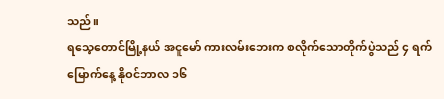သည်။
ရသေ့တောင်မြို့နယ် အငူမော် ကားလမ်းဘေးက စလိုက်သောတိုက်ပွဲသည် ၄ ရက်မြောက်နေ့ နိုဝင်ဘာလ ၁၆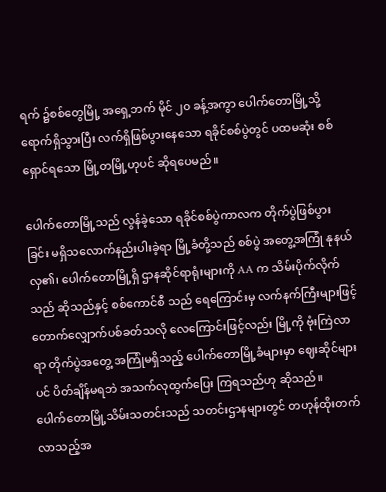ရက် ၌စစ်တွေမြို့ အရှေ့ဘက် မိုင် ၂၀ ခန့်အကွာ ပေါက်တောမြို့သို့ ရောက်ရှိသွားပြီး လက်ရှိဖြစ်ပွားနေသော ရခိုင်စစ်ပွဲတွင် ပထမဆုံး စစ်ရှောင်ရသော မြို့တမြို့ဟုပင် ဆိုရပေမည်။

ပေါက်တောမြို့သည် လွန်ခဲ့သော ရခိုင်စစ်ပွဲကာလက တိုက်ပွဲဖြစ်ပွားခြင်း မရှိသလောက်နည်းပါးခဲ့ရာ မြို့ခံတို့သည် စစ်ပွဲ အတွေ့အကြုံ နုနယ်လှ၏၊ ပေါက်တောမြို့ရှိ ဌာနဆိုင်ရာရုံးများကို AA က သိမ်းပိုက်လိုက်သည် ဆိုသည်နှင့် စစ်ကောင်စီ သည် ရေကြောင်းမှ လက်နက်ကြီးများဖြင့် တောက်လျှောက်ပစ်ခတ်သလို လေကြောင်းဖြင့်လည်း မြို့ကို ဗုံးကြဲလာရာ တိုက်ပွဲအတွေ့ အကြုံမရှိသည့် ပေါက်တောမြို့ခံများမှာ ဈေးဆိုင်များပင် ပိတ်ချိန်မရဘဲ အသက်လုထွက်ပြေး ကြရသည်ဟု ဆိုသည်။
ပေါက်တောမြို့သိမ်းသတင်းသည် သတင်းဌာနများတွင် တဟုန်ထိုးတက်လာသည့်အ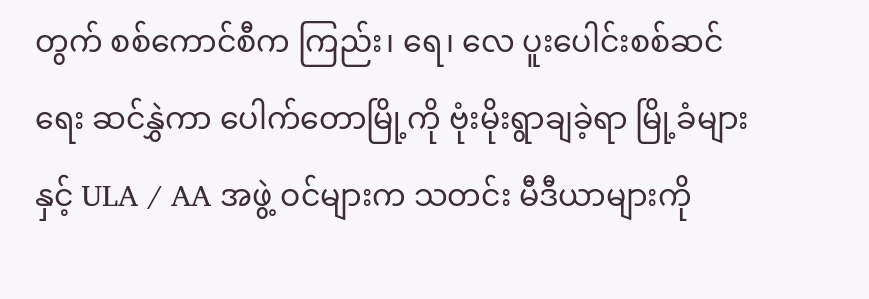တွက် စစ်ကောင်စီက ကြည်း၊ ရေ၊ လေ ပူးပေါင်းစစ်ဆင်ရေး ဆင်နွှဲကာ ပေါက်တောမြို့ကို ဗုံးမိုးရွာချခဲ့ရာ မြို့ခံများနှင့် ULA / AA အဖွဲ့ ဝင်များက သတင်း မီဒီယာများကို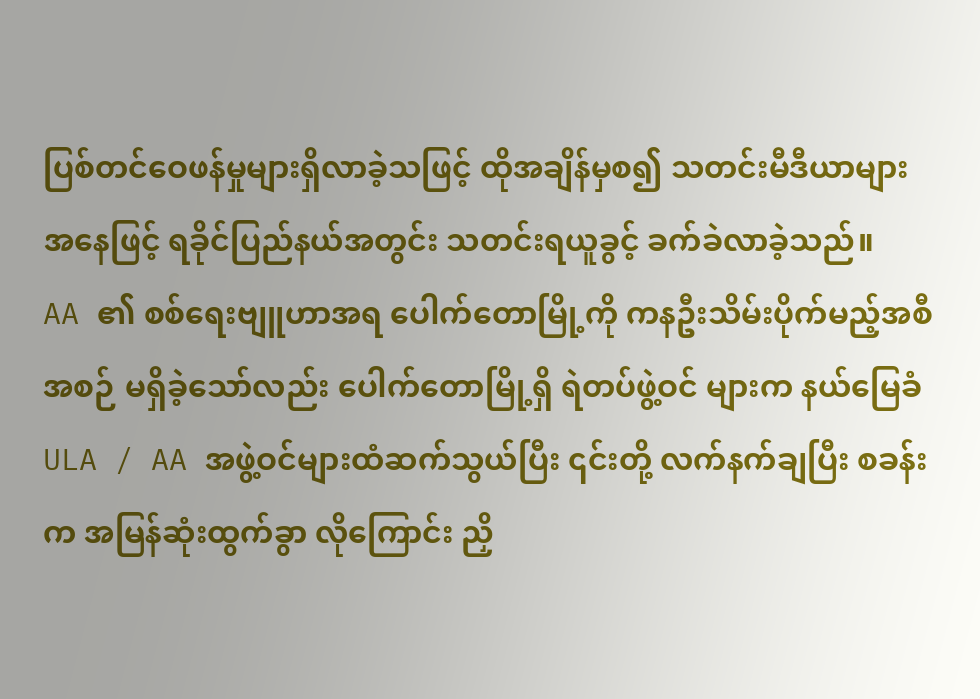ပြစ်တင်ဝေဖန်မှုများရှိလာခဲ့သဖြင့် ထိုအချိန်မှစ၍ သတင်းမီဒီယာများအနေဖြင့် ရခိုင်ပြည်နယ်အတွင်း သတင်းရယူခွင့် ခက်ခဲလာခဲ့သည်။
AA ၏ စစ်ရေးဗျူဟာအရ ပေါက်တောမြို့ကို ကနဦးသိမ်းပိုက်မည့်အစီအစဉ် မရှိခဲ့သော်လည်း ပေါက်တောမြို့ရှိ ရဲတပ်ဖွဲ့ဝင် များက နယ်မြေခံ ULA / AA အဖွဲ့ဝင်များထံဆက်သွယ်ပြီး ၎င်းတို့ လက်နက်ချပြီး စခန်းက အမြန်ဆုံးထွက်ခွာ လိုကြောင်း ညှိ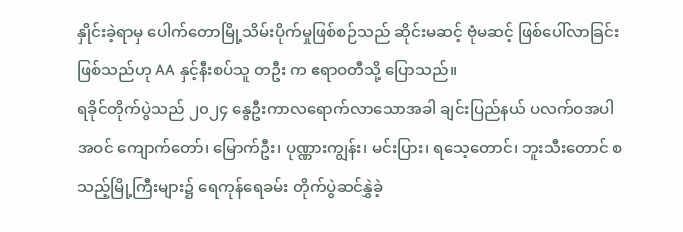နှိုင်းခဲ့ရာမှ ပေါက်တောမြို့သိမ်းပိုက်မှုဖြစ်စဉ်သည် ဆိုင်းမဆင့် ဗုံမဆင့် ဖြစ်ပေါ်လာခြင်းဖြစ်သည်ဟု AA နှင့်နီးစပ်သူ တဦး က ဧရာဝတီသို့ ပြောသည်။
ရခိုင်တိုက်ပွဲသည် ၂၀၂၄ နွေဦးကာလရောက်လာသောအခါ ချင်းပြည်နယ် ပလက်ဝအပါအဝင် ကျောက်တော်၊ မြောက်ဦး၊ ပုဏ္ဏားကျွန်း၊ မင်းပြား၊ ရသေ့တောင်၊ ဘူးသီးတောင် စသည့်မြို့ကြီးများ၌ ရေကုန်ရေခမ်း တိုက်ပွဲဆင်နွှဲခဲ့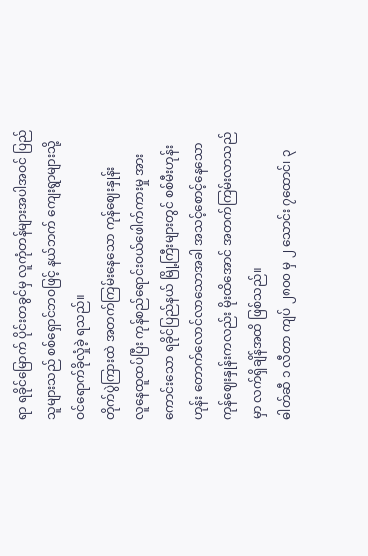ရာ ရခိုင်မြောက် ပိုင်းတခွင်မှ လူကုံတန်များအပါအဝင် ပြည်သူများသည် စစ်ရှောင်ဘဝဖြင့် နယ်ဘက် ကျေးရွာများသို့ ဝင်ရောက်ခိုလှုံခဲ့ ရသည်။
တိုက်ပွဲကြားထဲ အတက်ကြမ်းနေသော ကုန်ဈေးနှုန်း
လူနေထူထပ်ပြီး ကုန်စည်ရောင်းဝယ်ဖေါက်ကားမှု အားကောင်းသော ရခိုင်ပြည်နယ် မြို့ကြီးများတွင် စစ်မီးဟုန်းဟုန်း တောက်လောင်လာသောအခါ အသင့်စောင့်နေသော ကုန်ဈေးနှုန်းကလည်း မိုးထိအောင် အတက်ကြမ်းလာသည်မှာ လက်ရှိချိန်အထိ ဖြစ်သည်။
ဓါတ်ဆီ ၁ လီတာ ကျပ် ၂၈၀၀ မှ ၂ သောင်း ၇ထောင်၊ ၃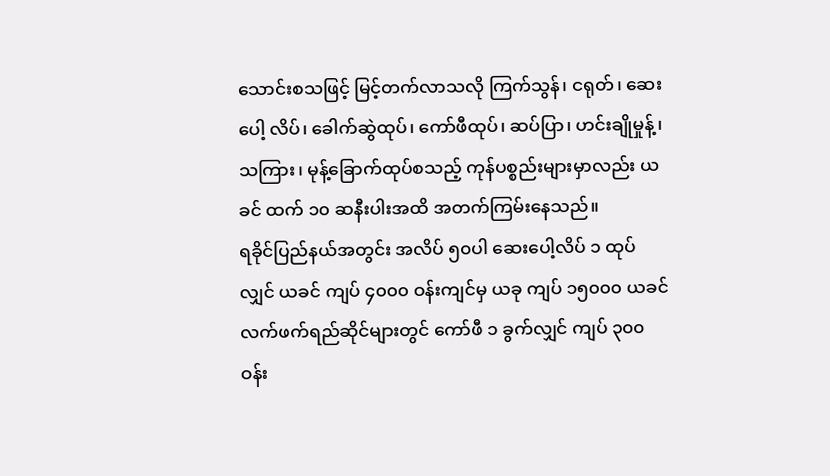သောင်းစသဖြင့် မြင့်တက်လာသလို ကြက်သွန်၊ ငရုတ်၊ ဆေးပေါ့ လိပ်၊ ခေါက်ဆွဲထုပ်၊ ကော်ဖီထုပ်၊ ဆပ်ပြာ၊ ဟင်းချိုမှုန့်၊ သကြား၊ မုန့်ခြောက်ထုပ်စသည့် ကုန်ပစ္စည်းများမှာလည်း ယခင် ထက် ၁၀ ဆနီးပါးအထိ အတက်ကြမ်းနေသည်။
ရခိုင်ပြည်နယ်အတွင်း အလိပ် ၅၀ပါ ဆေးပေါ့လိပ် ၁ ထုပ်လျှင် ယခင် ကျပ် ၄၀၀၀ ဝန်းကျင်မှ ယခု ကျပ် ၁၅၀၀၀ ယခင် လက်ဖက်ရည်ဆိုင်များတွင် ကော်ဖီ ၁ ခွက်လျှင် ကျပ် ၃၀၀ ဝန်း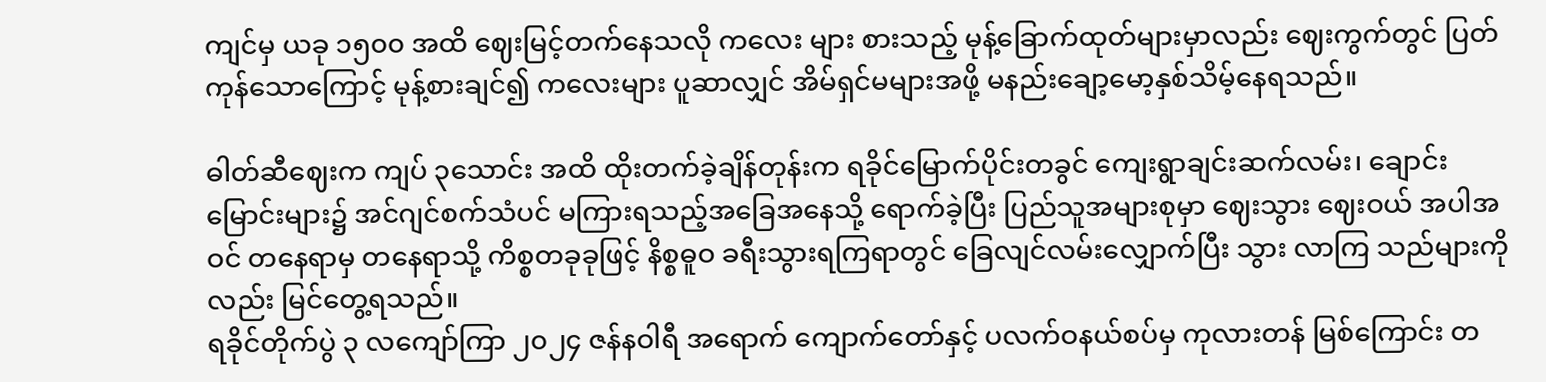ကျင်မှ ယခု ၁၅၀၀ အထိ ဈေးမြင့်တက်နေသလို ကလေး များ စားသည့် မုန့်ခြောက်ထုတ်များမှာလည်း ဈေးကွက်တွင် ပြတ်ကုန်သောကြောင့် မုန့်စားချင်၍ ကလေးများ ပူဆာလျှင် အိမ်ရှင်မများအဖို့ မနည်းချော့မော့နှစ်သိမ့်နေရသည်။

ဓါတ်ဆီဈေးက ကျပ် ၃သောင်း အထိ ထိုးတက်ခဲ့ချိန်တုန်းက ရခိုင်မြောက်ပိုင်းတခွင် ကျေးရွာချင်းဆက်လမ်း၊ ချောင်း မြောင်းများ၌ အင်ဂျင်စက်သံပင် မကြားရသည့်အခြေအနေသို့ ရောက်ခဲ့ပြီး ပြည်သူအများစုမှာ ဈေးသွား ဈေးဝယ် အပါအဝင် တနေရာမှ တနေရာသို့ ကိစ္စတခုခုဖြင့် နိစ္စဓူဝ ခရီးသွားရကြရာတွင် ခြေလျင်လမ်းလျှောက်ပြီး သွား လာကြ သည်များကိုလည်း မြင်တွေ့ရသည်။
ရခိုင်တိုက်ပွဲ ၃ လကျော်ကြာ ၂၀၂၄ ဇန်နဝါရီ အရောက် ကျောက်တော်နှင့် ပလက်ဝနယ်စပ်မှ ကုလားတန် မြစ်ကြောင်း တ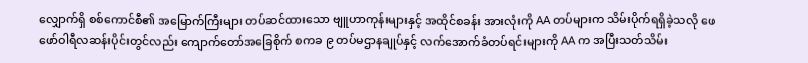လျှောက်ရှိ စစ်ကောင်စီ၏ အမြောက်ကြီးများ တပ်ဆင်ထားသော ဗျူဟာကုန်းများနှင့် အထိုင်စခန်း အားလုံးကို AA တပ်များက သိမ်းပိုက်ရရှိခဲ့သလို ဖေဖော်ဝါရီလဆန်းပိုင်းတွင်လည်း ကျောက်တော်အခြေစိုက် စကခ ၉ တပ်မဌာနချုပ်နှင့် လက်အောက်ခံတပ်ရင်းများကို AA က အပြီးသတ်သိမ်း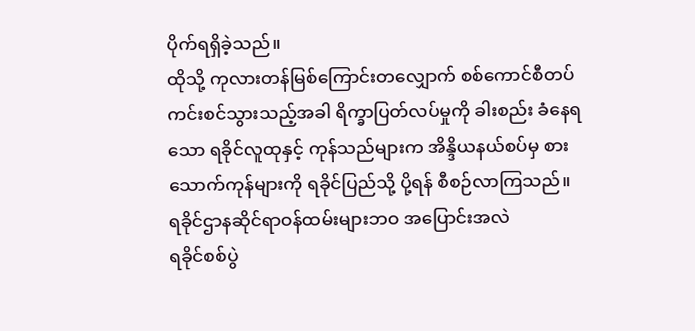ပိုက်ရရှိခဲ့သည်။
ထိုသို့ ကုလားတန်မြစ်ကြောင်းတလျှောက် စစ်ကောင်စီတပ် ကင်းစင်သွားသည့်အခါ ရိက္ခာပြတ်လပ်မှုကို ခါးစည်း ခံနေရ သော ရခိုင်လူထုနှင့် ကုန်သည်များက အိန္ဒိယနယ်စပ်မှ စားသောက်ကုန်များကို ရခိုင်ပြည်သို့ ပို့ရန် စီစဉ်လာကြသည်။
ရခိုင်ဌာနဆိုင်ရာဝန်ထမ်းများဘဝ အပြောင်းအလဲ
ရခိုင်စစ်ပွဲ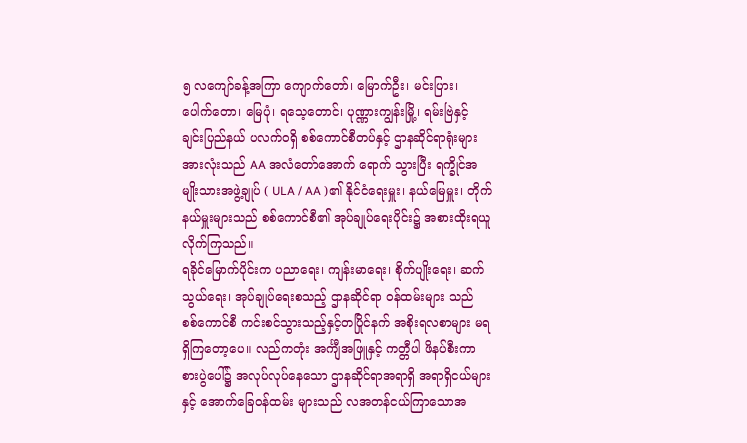၅ လကျော်ခန့်အကြာ ကျောက်တော်၊ မြောက်ဦး၊ မင်းပြား၊ ပေါက်တော၊ မြေပုံ၊ ရသေ့တောင်၊ ပုဏ္ဏားကျွန်းမြို့၊ ရမ်းဗြဲနှင့် ချင်းပြည်နယ် ပလက်ဝရှိ စစ်ကောင်စီတပ်နှင့် ဌာနဆိုင်ရာရုံးများအားလုံးသည် AA အလံတော်အောက် ရောက် သွားပြီး ရက္ခိုင်အမျိုးသားအဖွဲ့ချုပ် ( ULA / AA )၏ နိုင်ငံရေးမှူး၊ နယ်မြေမှူး၊ တိုက်နယ်မှူးများသည် စစ်ကောင်စီ၏ အုပ်ချုပ်ရေးပိုင်း၌ အစားထိုးရယူလိုက်ကြသည်။
ရခိုင်မြောက်ပိုင်းက ပညာရေး၊ ကျန်းမာရေး၊ စိုက်ပျိုးရေး၊ ဆက်သွယ်ရေး၊ အုပ်ချုပ်ရေးစသည့် ဌာနဆိုင်ရာ ဝန်ထမ်းများ သည် စစ်ကောင်စီ ကင်းစင်သွားသည့်နှင့်တပြိုင်နက် အစိုးရလစာများ မရရှိကြတော့ပေ။ လည်ကတုံး အင်္ကျီအဖြူနှင့် ကတ္တီပါ ဖိနပ်စီးကာ စားပွဲပေါ်၌ အလုပ်လုပ်နေသော ဌာနဆိုင်ရာအရာရှိ အရာရှိငယ်များနှင့် အောက်ခြေဝန်ထမ်း များသည် လအတန်ငယ်ကြာသောအ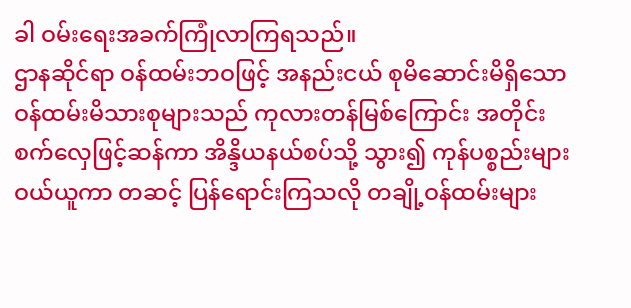ခါ ဝမ်းရေးအခက်ကြုံလာကြရသည်။
ဌာနဆိုင်ရာ ဝန်ထမ်းဘဝဖြင့် အနည်းငယ် စုမိဆောင်းမိရှိသော ဝန်ထမ်းမိသားစုများသည် ကုလားတန်မြစ်ကြောင်း အတိုင်း စက်လှေဖြင့်ဆန်ကာ အိန္ဒိယနယ်စပ်သို့ သွား၍ ကုန်ပစ္စည်းများဝယ်ယူကာ တဆင့် ပြန်ရောင်းကြသလို တချို့ဝန်ထမ်းများ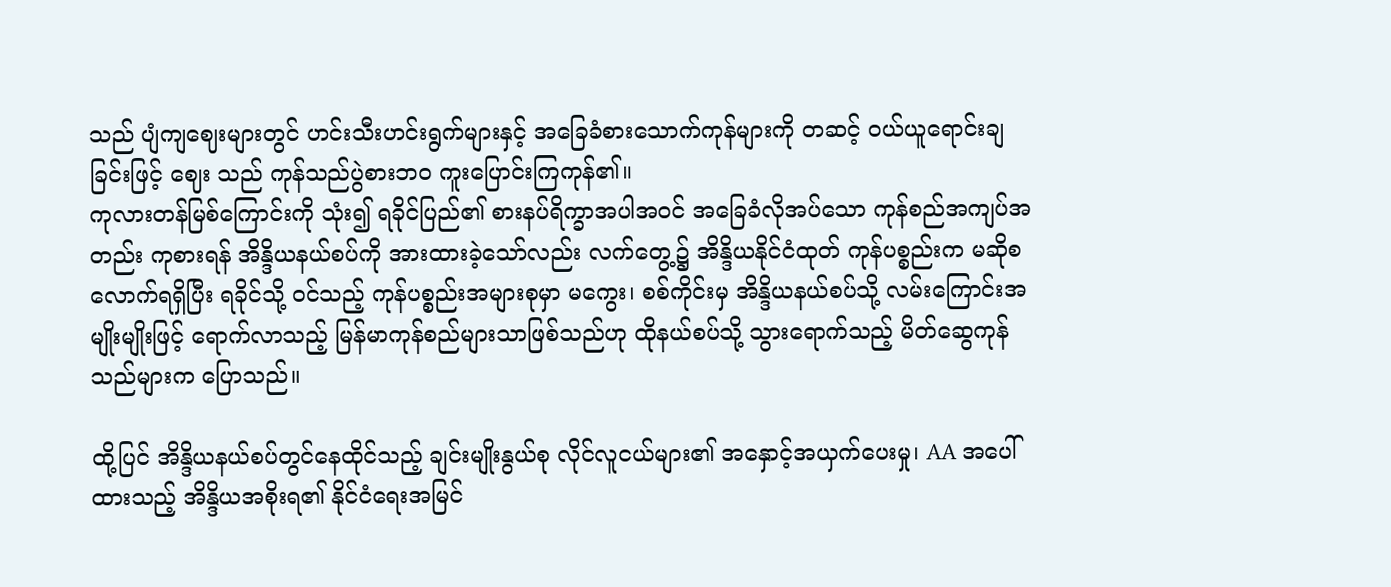သည် ပျံကျဈေးများတွင် ဟင်းသီးဟင်းရွက်များနှင့် အခြေခံစားသောက်ကုန်များကို တဆင့် ဝယ်ယူရောင်းချခြင်းဖြင့် ဈေး သည် ကုန်သည်ပွဲစားဘ၀ ကူးပြောင်းကြကုန်၏။
ကုလားတန်မြစ်ကြောင်းကို သုံး၍ ရခိုင်ပြည်၏ စားနပ်ရိက္ခာအပါအဝင် အခြေခံလိုအပ်သော ကုန်စည်အကျပ်အတည်း ကုစားရန် အိန္ဒိယနယ်စပ်ကို အားထားခဲ့သော်လည်း လက်တွေ့၌ အိန္ဒိယနိုင်ငံထုတ် ကုန်ပစ္စည်းက မဆိုစလောက်ရရှိပြီး ရခိုင်သို့ ဝင်သည့် ကုန်ပစ္စည်းအများစုမှာ မကွေး၊ စစ်ကိုင်းမှ အိန္ဒိယနယ်စပ်သို့ လမ်းကြောင်းအမျိုးမျိုးဖြင့် ရောက်လာသည့် မြန်မာကုန်စည်များသာဖြစ်သည်ဟု ထိုနယ်စပ်သို့ သွားရောက်သည့် မိတ်ဆွေကုန်သည်များက ပြောသည်။

ထို့ပြင် အိန္ဒိယနယ်စပ်တွင်နေထိုင်သည့် ချင်းမျိုးနွယ်စု လိုင်လူငယ်များ၏ အနှောင့်အယှက်ပေးမှု၊ AA အပေါ်ထားသည့် အိန္ဒိယအစိုးရ၏ နိုင်ငံရေးအမြင်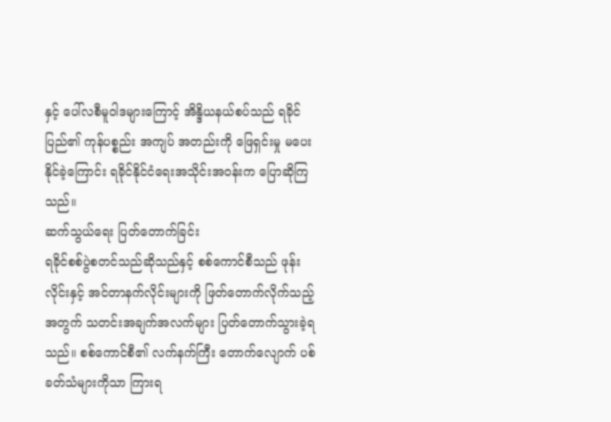နှင့် ပေါ်လစီမူဝါဒများကြောင့် အိန္ဒိယနယ်စပ်သည် ရခိုင်ပြည်၏ ကုန်ပစ္စည်း အကျပ် အတည်းကို ဖြေရှင်းမှု မပေးနိုင်ခဲ့ကြောင်း ရခိုင်နိုင်ငံရေးအသိုင်းအဝန်းက ပြောဆိုကြသည်။
ဆက်သွယ်ရေး ပြတ်တောက်ခြင်း
ရခိုင်စစ်ပွဲစတင်သည်ဆိုသည်နှင့် စစ်ကောင်စီသည် ဖုန်းလိုင်းနှင့် အင်တာနက်လိုင်းများကို ဖြတ်တောက်လိုက်သည့် အတွက် သတင်းအချက်အလက်များ ပြတ်တောက်သွားခဲ့ရသည်။ စစ်ကောင်စီ၏ လက်နက်ကြီး တောက်လျောက် ပစ်ခတ်သံများကိုသာ ကြားရ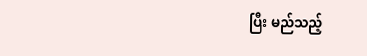ပြီး မည်သည့်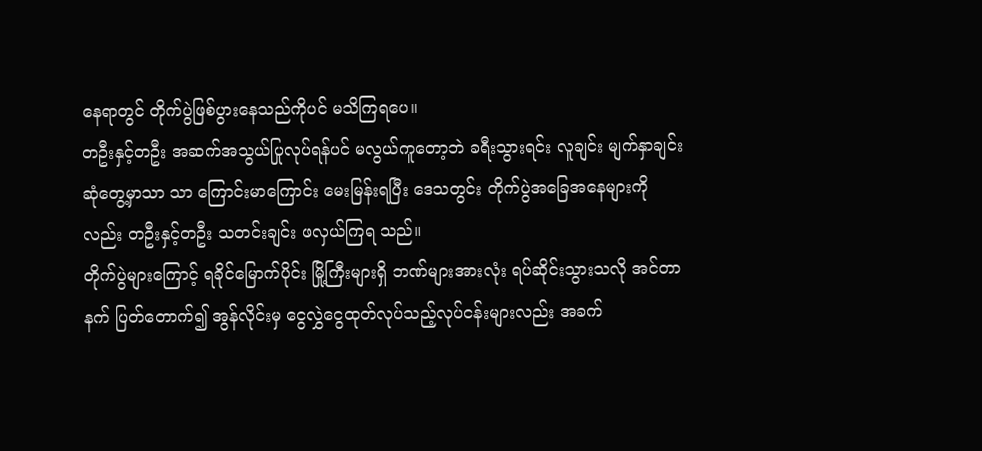နေရာတွင် တိုက်ပွဲဖြစ်ပွားနေသည်ကိုပင် မသိကြရပေ။
တဦးနှင့်တဦး အဆက်အသွယ်ပြုလုပ်ရန်ပင် မလွယ်ကူတော့ဘဲ ခရီးသွားရင်း လူချင်း မျက်နှာချင်းဆုံတွေ့မှာသာ သာ ကြောင်းမာကြောင်း မေးမြန်းရပြီး ဒေသတွင်း တိုက်ပွဲအခြေအနေများကိုလည်း တဦးနှင့်တဦး သတင်းချင်း ဖလှယ်ကြရ သည်။
တိုက်ပွဲများကြောင့် ရခိုင်မြောက်ပိုင်း မြို့ကြီးများရှိ ဘဏ်များအားလုံး ရပ်ဆိုင်းသွားသလို အင်တာနက် ပြတ်တောက်၍ အွန်လိုင်းမှ ငွေလွှဲငွေထုတ်လုပ်သည့်လုပ်ငန်းများလည်း အခက်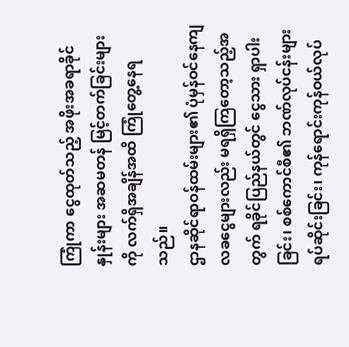ကြုံကာ ငွေထုတ်သည့် အဖိုးအခရာခိုင်နှုန်းများ အဆမတန် မြင့်တက်ခြင်းများကို လက်ရှိအချိန်အထိ ကြုံတွေ့နေရသည်။
ဌာနဆိုင်ရာဝန်ထမ်းများ၏ ပုံမှန်ဝင်နေကျ လခငွေများလည်း မရရှိကြတော့သည့်အတွက် ရခိုင်ပြည်နယ်တွင် ငွေသား ရှာပါးခြင်း၊ စစ်ကောင်စီ၏ ဘဏ်လုပ်ငန်းများ ရပ်ဆိုင်းခြင်း၊ ကုန်ရောင်းကုန်ဝယ်လုပ်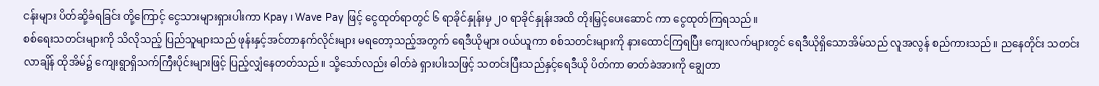ငန်းများ ပိတ်ဆို့ခံရခြင်း တို့ကြောင့် ငွေသားများရှားပါးကာ Kpay ၊ Wave Pay ဖြင့် ငွေထုတ်ရာတွင် ၆ ရာခိုင်နှုန်းမှ ၂၀ ရာခိုင်နှုန်းအထိ တိုးမြှင့်ပေးဆောင် ကာ ငွေထုတ်ကြရသည်။
စစ်ရေးသတင်းများကို သိလိုသည့် ပြည်သူများသည် ဖုန်းနှင့်အင်တာနက်လိုင်းများ မရတော့သည့်အတွက် ရေဒီယိုများ ဝယ်ယူကာ စစ်သတင်းများကို နားထောင်ကြရပြီး ကျေးလက်များတွင် ရေဒီယိုရှိသောအိမ်သည် လူအလွန် စည်ကားသည်။ ညနေတိုင်း သတင်းလာချိန် ထိုအိမ်၌ ကျေးရွာရှိသက်ကြီးပိုင်းများဖြင့် ပြည့်လျှံနေတတ်သည်။ သို့သော်လည်း ဓါတ်ခဲ ရှားပါးသဖြင့် သတင်းပြီးသည်နှင့်ရေဒီယို ပိတ်ကာ ဓာတ်ခဲအားကို ချွေတာ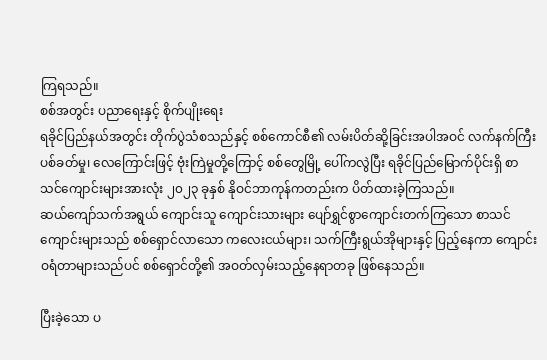ကြရသည်။
စစ်အတွင်း ပညာရေးနှင့် စိုက်ပျိုးရေး
ရခိုင်ပြည်နယ်အတွင်း တိုက်ပွဲသံစသည်နှင့် စစ်ကောင်စီ၏ လမ်းပိတ်ဆို့ခြင်းအပါအဝင် လက်နက်ကြီးပစ်ခတ်မှု၊ လေကြောင်းဖြင့် ဗုံးကြဲမှုတို့ကြောင့် စစ်တွေမြို့ ပေါ်ကလွဲပြီး ရခိုင်ပြည်မြောက်ပိုင်းရှိ စာသင်ကျောင်းများအားလုံး ၂၀၂၃ ခုနှစ် နိုဝင်ဘာကုန်ကတည်းက ပိတ်ထားခဲ့ကြသည်။
ဆယ်ကျော်သက်အရွယ် ကျောင်းသူ ကျောင်းသားများ ပျော်ရွှင်စွာကျောင်းတက်ကြသော စာသင်ကျောင်းများသည် စစ်ရှောင်လာသော ကလေးငယ်များ၊ သက်ကြီးရွယ်အိုများနှင့် ပြည့်နေကာ ကျောင်းဝရံတာများသည်ပင် စစ်ရှောင်တို့၏ အဝတ်လှမ်းသည့်နေရာတခု ဖြစ်နေသည်။

ပြီးခဲ့သော ပ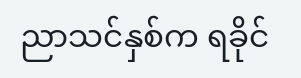ညာသင်နှစ်က ရခိုင်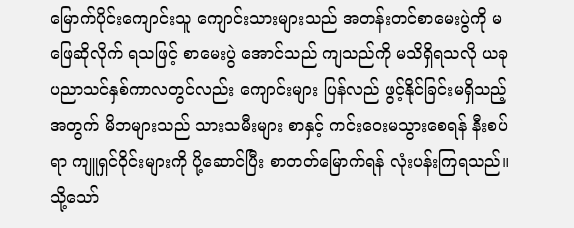မြောက်ပိုင်းကျောင်းသူ ကျောင်းသားများသည် အတန်းတင်စာမေးပွဲကို မဖြေဆိုလိုက် ရသဖြင့် စာမေးပွဲ အောင်သည် ကျသည်ကို မသိရှိရသလို ယခုပညာသင်နှစ်ကာလတွင်လည်း ကျောင်းများ ပြန်လည် ဖွင့်နိုင်ခြင်းမရှိသည့်အတွက် မိဘများသည် သားသမီးများ စာနှင့် ကင်းဝေးမသွားစေရန် နီးစပ်ရာ ကျူရှင်ဝိုင်းများကို ပို့ဆောင်ပြီး စာတတ်မြောက်ရန် လုံးပန်းကြရသည်။
သို့သော်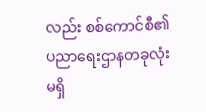လည်း စစ်ကောင်စီ၏ ပညာရေးဌာနတခုလုံး မရှိ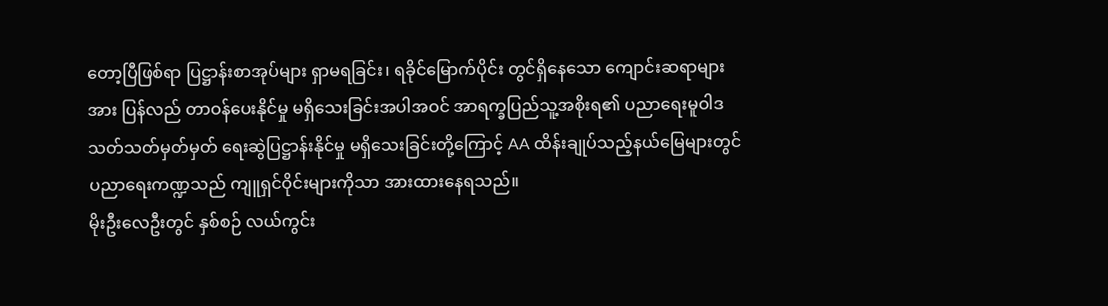တော့ပြီဖြစ်ရာ ပြဋ္ဌာန်းစာအုပ်များ ရှာမရခြင်း၊ ရခိုင်မြောက်ပိုင်း တွင်ရှိနေသော ကျောင်းဆရာများအား ပြန်လည် တာဝန်ပေးနိုင်မှု မရှိသေးခြင်းအပါအဝင် အာရက္ခပြည်သူ့အစိုးရ၏ ပညာရေးမူဝါဒ သတ်သတ်မှတ်မှတ် ရေးဆွဲပြဋ္ဌာန်းနိုင်မှု မရှိသေးခြင်းတို့ကြောင့် AA ထိန်းချုပ်သည့်နယ်မြေများတွင် ပညာရေးကဏ္ဍသည် ကျူရှင်ဝိုင်းများကိုသာ အားထားနေရသည်။
မိုးဦးလေဦးတွင် နှစ်စဉ် လယ်ကွင်း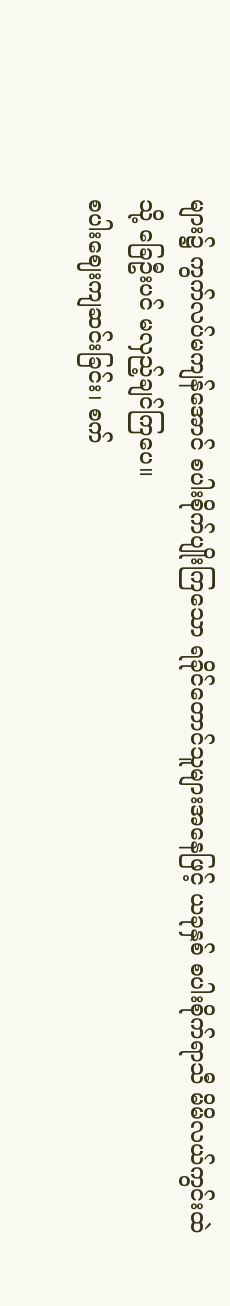များ၌ ကွက်လပ်မကျန်အောင် စပါးစိုက်ပျိုးကြသော ရခိုင်တောင်သူများအနေဖြင့် ယခုနှစ် စပါးစိုက်ရာသီ မိမိလယ်ကွင်းထဲသို့ ခြေဦးပင် မလှည့်ချင်ကြပေ။
စပါးဈေးကျဆင်းခြင်း၊ စက်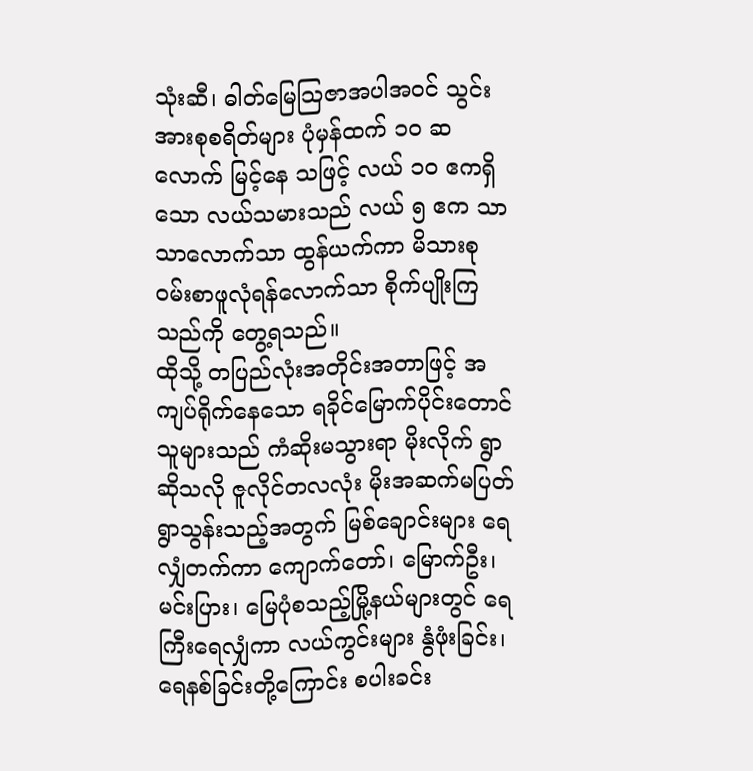သုံးဆီ၊ ဓါတ်မြေသြဇာအပါအဝင် သွင်းအားစုစရိတ်များ ပုံမှန်ထက် ၁၀ ဆ လောက် မြင့်နေ သဖြင့် လယ် ၁၀ ဧကရှိသော လယ်သမားသည် လယ် ၅ ဧက သာသာလောက်သာ ထွန်ယက်ကာ မိသားစု ဝမ်းစာဖူလုံရန်လောက်သာ စိုက်ပျိုးကြသည်ကို တွေ့ရသည်။
ထိုသို့ တပြည်လုံးအတိုင်းအတာဖြင့် အကျပ်ရိုက်နေသော ရခိုင်မြောက်ပိုင်းတောင်သူများသည် ကံဆိုးမသွားရာ မိုးလိုက် ရွာဆိုသလို ဇူလိုင်တလလုံး မိုးအဆက်မပြတ်ရွာသွန်းသည့်အတွက် မြစ်ချောင်းများ ရေလျှံတက်ကာ ကျောက်တော်၊ မြောက်ဦး၊ မင်းပြား၊ မြေပုံစသည့်မြို့နယ်များတွင် ရေကြီးရေလျှံကာ လယ်ကွင်းများ နွံဖုံးခြင်း၊ ရေနစ်ခြင်းတို့ကြောင်း စပါးခင်း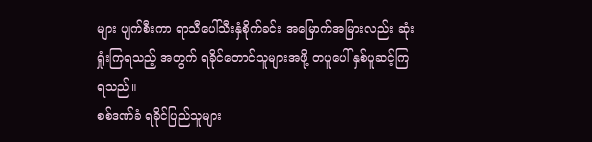များ ပျက်စီးကာ ရာသီပေါ်သီးနှံစိုက်ခင်း အမြောက်အမြားလည်း ဆုံးရှုံးကြရသည့် အတွက် ရခိုင်တောင်သူများအဖို့ တပူပေါ် နှစ်ပူဆင့်ကြရသည်။
စစ်ဒဏ်ခံ ရခိုင်ပြည်သူများ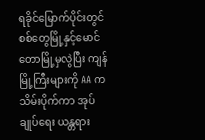ရခိုင်မြောက်ပိုင်းတွင် စစ်တွေမြို့နှင့်မောင်တောမြို့မှလွဲပြီး ကျန်မြို့ကြီးများကို AA က သိမ်းပိုက်ကာ အုပ်ချုပ်ရေး ယန္တရား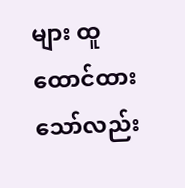များ ထူထောင်ထားသော်လည်း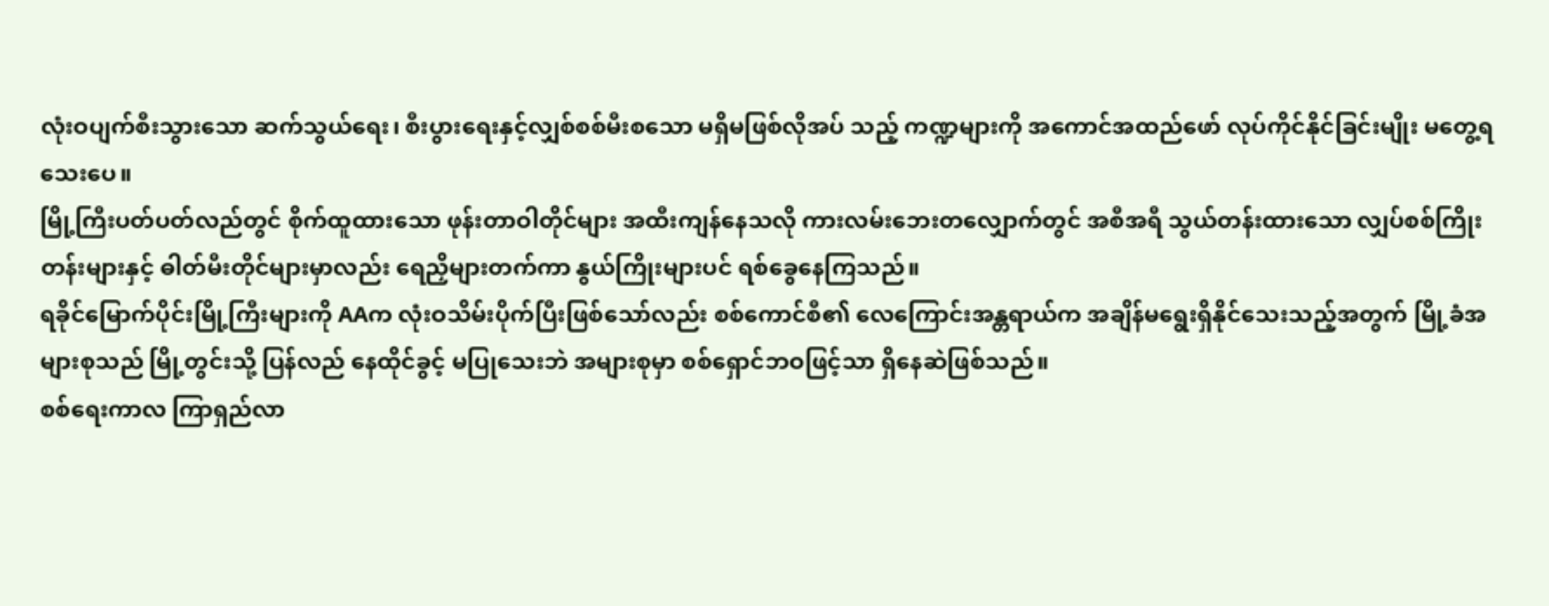လုံးဝပျက်စီးသွားသော ဆက်သွယ်ရေး၊ စီးပွားရေးနှင့်လျှစ်စစ်မီးစသော မရှိမဖြစ်လိုအပ် သည့် ကဏ္ဍများကို အကောင်အထည်ဖော် လုပ်ကိုင်နိုင်ခြင်းမျိုး မတွေ့ရသေးပေ။
မြို့ကြီးပတ်ပတ်လည်တွင် စိုက်ထူထားသော ဖုန်းတာဝါတိုင်များ အထီးကျန်နေသလို ကားလမ်းဘေးတလျှောက်တွင် အစီအရီ သွယ်တန်းထားသော လျှပ်စစ်ကြိုးတန်းများနှင့် ဓါတ်မီးတိုင်များမှာလည်း ရေညှိများတက်ကာ နွယ်ကြိုးများပင် ရစ်ခွေနေကြသည်။
ရခိုင်မြောက်ပိုင်းမြို့ကြီးများကို AAက လုံးဝသိမ်းပိုက်ပြီးဖြစ်သော်လည်း စစ်ကောင်စီ၏ လေကြောင်းအန္တရာယ်က အချိန်မရွေးရှိနိုင်သေးသည့်အတွက် မြို့ခံအများစုသည် မြို့တွင်းသို့ ပြန်လည် နေထိုင်ခွင့် မပြုသေးဘဲ အများစုမှာ စစ်ရှောင်ဘဝဖြင့်သာ ရှိနေဆဲဖြစ်သည်။
စစ်ရေးကာလ ကြာရှည်လာ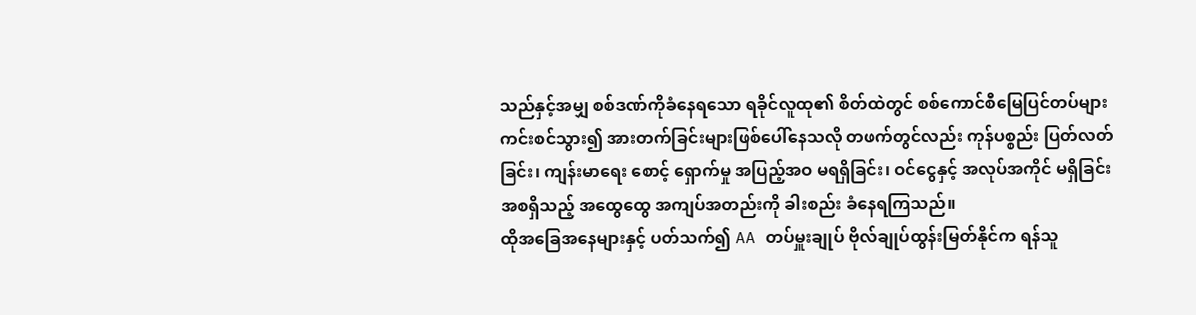သည်နှင့်အမျှ စစ်ဒဏ်ကိုခံနေရသော ရခိုင်လူထု၏ စိတ်ထဲတွင် စစ်ကောင်စီမြေပြင်တပ်များ ကင်းစင်သွား၍ အားတက်ခြင်းများဖြစ်ပေါ်နေသလို တဖက်တွင်လည်း ကုန်ပစ္စည်း ပြတ်လတ်ခြင်း၊ ကျန်းမာရေး စောင့် ရှောက်မှု အပြည့်အဝ မရရှိခြင်း၊ ဝင်ငွေနှင့် အလုပ်အကိုင် မရှိခြင်းအစရှိသည့် အထွေထွေ အကျပ်အတည်းကို ခါးစည်း ခံနေရကြသည်။
ထိုအခြေအနေများနှင့် ပတ်သက်၍ AA တပ်မှူးချုပ် ဗိုလ်ချုပ်ထွန်းမြတ်နိုင်က ရန်သူ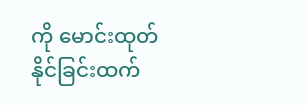ကို မောင်းထုတ်နိုင်ခြင်းထက်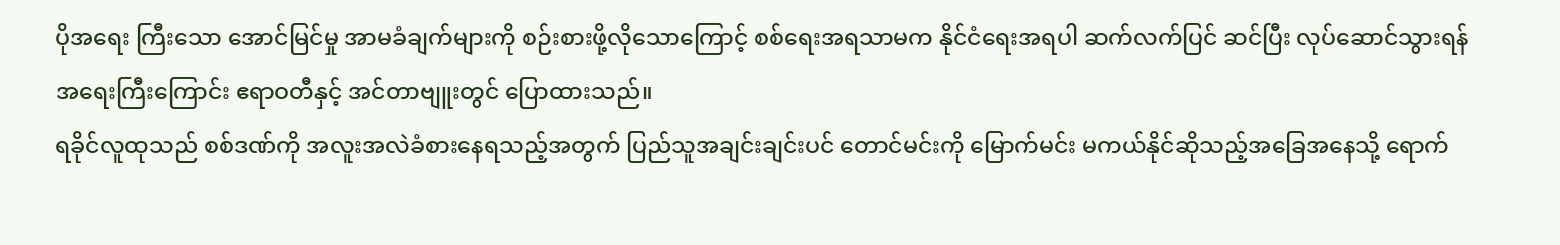ပိုအရေး ကြီးသော အောင်မြင်မှု အာမခံချက်များကို စဉ်းစားဖို့လိုသောကြောင့် စစ်ရေးအရသာမက နိုင်ငံရေးအရပါ ဆက်လက်ပြင် ဆင်ပြီး လုပ်ဆောင်သွားရန် အရေးကြီးကြောင်း ဧရာဝတီနှင့် အင်တာဗျူးတွင် ပြောထားသည်။
ရခိုင်လူထုသည် စစ်ဒဏ်ကို အလူးအလဲခံစားနေရသည့်အတွက် ပြည်သူအချင်းချင်းပင် တောင်မင်းကို မြောက်မင်း မကယ်နိုင်ဆိုသည့်အခြေအနေသို့ ရောက်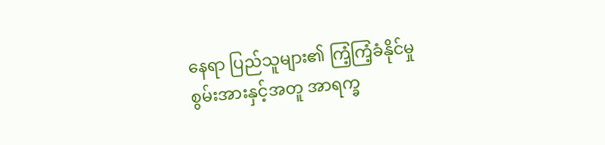နေရာ ပြည်သူများ၏ ကြံ့ကြံ့ခံနိုင်မှုစွမ်းအားနှင့်အတူ အာရက္ခ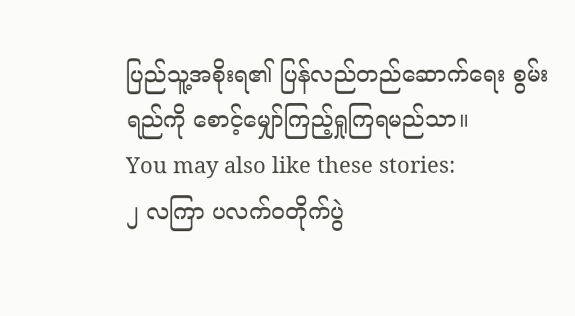ပြည်သူ့အစိုးရ၏ ပြန်လည်တည်ဆောက်ရေး စွမ်းရည်ကို စောင့်မျှော်ကြည့်ရှုကြရမည်သာ။
You may also like these stories:
၂ လကြာ ပလက်ဝတိုက်ပွဲ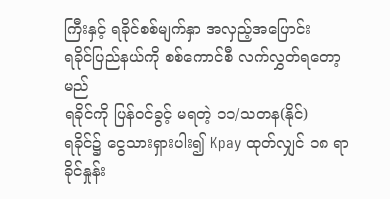ကြီးနှင့် ရခိုင်စစ်မျက်နှာ အလှည့်အပြောင်း
ရခိုင်ပြည်နယ်ကို စစ်ကောင်စီ လက်လွှတ်ရတော့မည်
ရခိုင်ကို ပြန်ဝင်ခွင့် မရတဲ့ ၁၁/သတန(နိုင်)
ရခိုင်၌ ငွေသားရှားပါး၍ Kpay ထုတ်လျှင် ၁၈ ရာခိုင်နှုန်း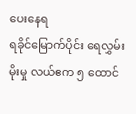ပေးနေရ
ရခိုင်မြောက်ပိုင်း ရေလွှမ်းမိုးမှု လယ်ဧက ၅ ထောင်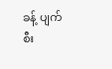ခန့် ပျက်စီး